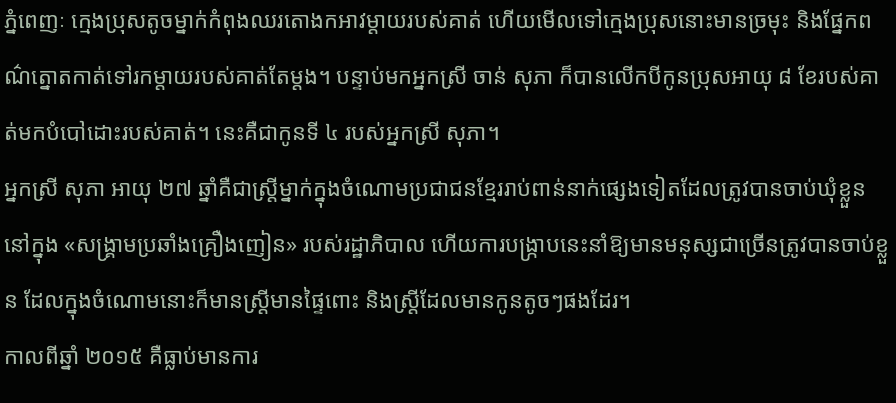ភ្នំពេញៈ ក្មេងប្រុសតូចម្នាក់កំពុងឈរតោងកអាវម្តាយរបស់គាត់ ហើយមើលទៅក្មេងប្រុសនោះមានច្រមុះ និងផ្នែកពណ៌ត្នោតកាត់ទៅរកម្តាយរបស់គាត់តែម្តង។ បន្ទាប់មកអ្នកស្រី ចាន់ សុភា ក៏បានលើកបីកូនប្រុសអាយុ ៨ ខែរបស់គាត់មកបំបៅដោះរបស់គាត់។ នេះគឺជាកូនទី ៤ របស់អ្នកស្រី សុភា។
អ្នកស្រី សុភា អាយុ ២៧ ឆ្នាំគឺជាស្ត្រីម្នាក់ក្នុងចំណោមប្រជាជនខ្មែររាប់ពាន់នាក់ផ្សេងទៀតដែលត្រូវបានចាប់ឃុំខ្លួននៅក្នុង «សង្គ្រាមប្រឆាំងគ្រឿងញៀន» របស់រដ្ឋាភិបាល ហើយការបង្ក្រាបនេះនាំឱ្យមានមនុស្សជាច្រើនត្រូវបានចាប់ខ្លួន ដែលក្នុងចំណោមនោះក៏មានស្ត្រីមានផ្ទៃពោះ និងស្ត្រីដែលមានកូនតូចៗផងដែរ។
កាលពីឆ្នាំ ២០១៥ គឺធ្លាប់មានការ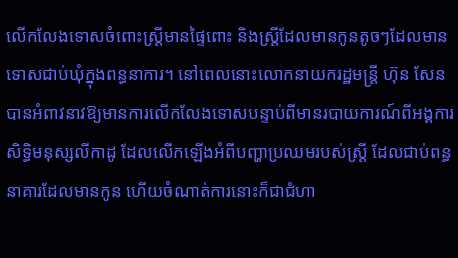លើកលែងទោសចំពោះស្ត្រីមានផ្ទៃពោះ និងស្ត្រីដែលមានកូនតូចៗដែលមានទោសជាប់ឃុំក្នុងពន្ធនាការ។ នៅពេលនោះលោកនាយករដ្ឋមន្ត្រី ហ៊ុន សែន បានអំពាវនាវឱ្យមានការលើកលែងទោសបន្ទាប់ពីមានរបាយការណ៍ពីអង្គការសិទ្ធិមនុស្សលីកាដូ ដែលលើកឡើងអំពីបញ្ហាប្រឈមរបស់ស្ត្រី ដែលជាប់ពន្ធនាគារដែលមានកូន ហើយចំណាត់ការនោះក៏ជាជំហា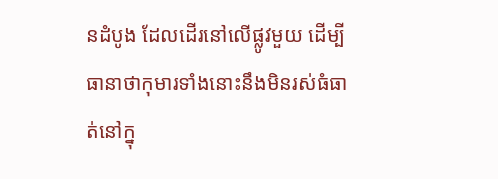នដំបូង ដែលដើរនៅលើផ្លូវមួយ ដើម្បីធានាថាកុមារទាំងនោះនឹងមិនរស់ធំធាត់នៅក្នុ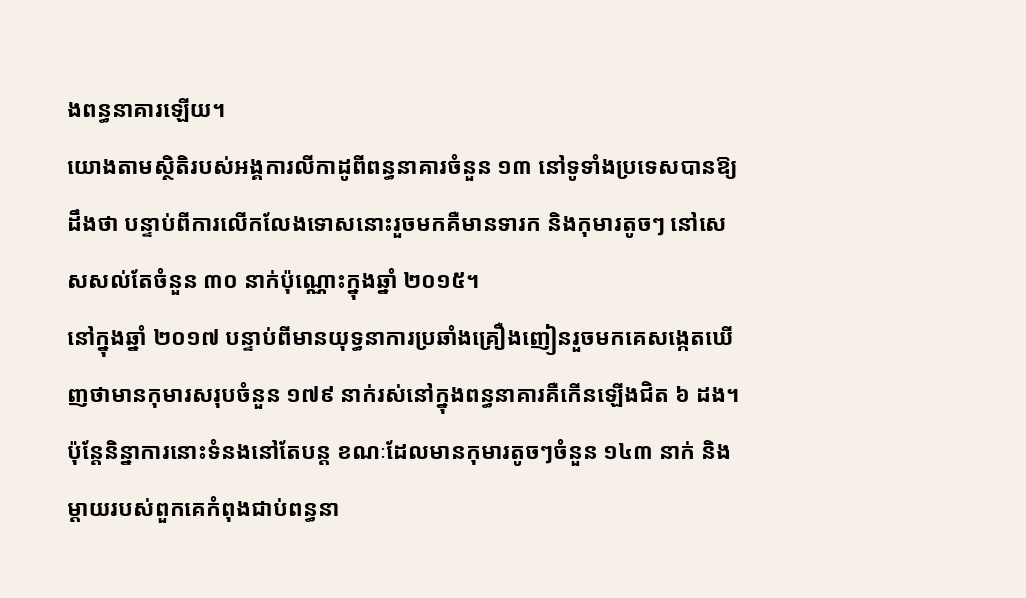ងពន្ធនាគារឡើយ។
យោងតាមស្ថិតិរបស់អង្គការលីកាដូពីពន្ធនាគារចំនួន ១៣ នៅទូទាំងប្រទេសបានឱ្យដឹងថា បន្ទាប់ពីការលើកលែងទោសនោះរួចមកគឺមានទារក និងកុមារតូចៗ នៅសេសសល់តែចំនួន ៣០ នាក់ប៉ុណ្ណោះក្នុងឆ្នាំ ២០១៥។
នៅក្នុងឆ្នាំ ២០១៧ បន្ទាប់ពីមានយុទ្ធនាការប្រឆាំងគ្រឿងញៀនរួចមកគេសង្កេតឃើញថាមានកុមារសរុបចំនួន ១៧៩ នាក់រស់នៅក្នុងពន្ធនាគារគឺកើនឡើងជិត ៦ ដង។
ប៉ុន្តែនិន្នាការនោះទំនងនៅតែបន្ត ខណៈដែលមានកុមារតូចៗចំនួន ១៤៣ នាក់ និងម្ដាយរបស់ពួកគេកំពុងជាប់ពន្ធនា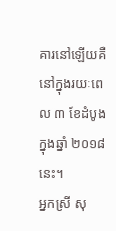គារនៅឡើយគឺនៅក្នុងរយៈពេល ៣ ខែដំបូងក្នុងឆ្នាំ ២០១៨ នេះ។
អ្នកស្រី សុ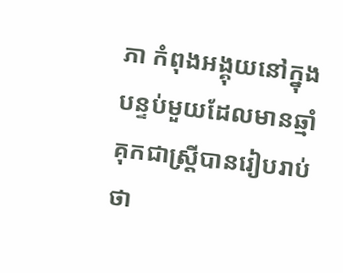ភា កំពុងអង្គុយនៅក្នុងបន្ទប់មួយដែលមានឆ្មាំគុកជាស្ត្រីបានរៀបរាប់ថា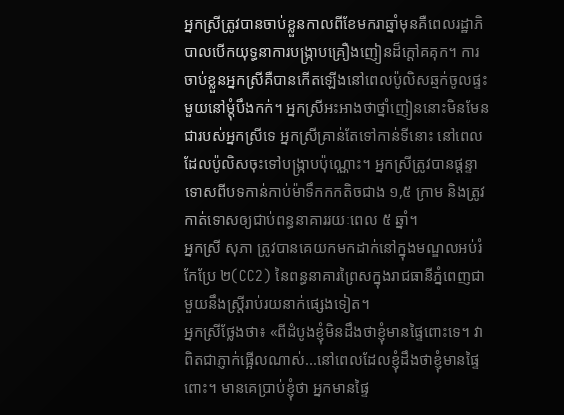អ្នកស្រីត្រូវបានចាប់ខ្លួនកាលពីខែមករាឆ្នាំមុនគឺពេលរដ្ឋាភិបាលបើកយុទ្ធនាការបង្ក្រាបគ្រឿងញៀនដ៏ក្តៅគគុក។ ការចាប់ខ្លួនអ្នកស្រីគឺបានកើតឡើងនៅពេលប៉ូលិសឆ្មក់ចូលផ្ទះមួយនៅម្តុំបឹងកក់។ អ្នកស្រីអះអាងថាថ្នាំញៀននោះមិនមែនជារបស់អ្នកស្រីទេ អ្នកស្រីគ្រាន់តែទៅកាន់ទីនោះ នៅពេលដែលប៉ូលិសចុះទៅបង្ក្រាបប៉ុណ្ណោះ។ អ្នកស្រីត្រូវបានផ្តន្ទាទោសពីបទកាន់កាប់ម៉ាទឹកកកតិចជាង ១,៥ ក្រាម និងត្រូវកាត់ទោសឲ្យជាប់ពន្ធនាគាររយៈពេល ៥ ឆ្នាំ។
អ្នកស្រី សុភា ត្រូវបានគេយកមកដាក់នៅក្នុងមណ្ឌលអប់រំកែប្រែ ២(CC2) នៃពន្ធនាគារព្រៃសក្នុងរាជធានីភ្នំពេញជាមួយនឹងស្ត្រីរាប់រយនាក់ផ្សេងទៀត។
អ្នកស្រីថ្លែងថា៖ «ពីដំបូងខ្ញុំមិនដឹងថាខ្ញុំមានផ្ទៃពោះទេ។ វាពិតជាភ្ញាក់ផ្អើលណាស់...នៅពេលដែលខ្ញុំដឹងថាខ្ញុំមានផ្ទៃពោះ។ មានគេប្រាប់ខ្ញុំថា អ្នកមានផ្ទៃ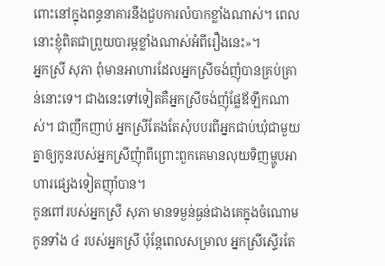ពោះនៅក្នុងពន្ធនាគារនឹងជួបការលំបាកខ្លាំងណាស់។ ពេលនោះខ្ញុំពិតជាព្រួយបារម្ភខ្លាំងណាស់អំពីរឿងនេះ»។
អ្នកស្រី សុភា ពុំមានអាហារដែលអ្នកស្រីចង់ញុំបានគ្រប់គ្រាន់នោះទេ។ ជាងនេះទៅទៀតគឺអ្នកស្រីចង់ញុំផ្លែឪឡឹកណាស់។ ជាញឹកញាប់ អ្នកស្រីតែងតែសុំបបរពីអ្នកជាប់ឃុំជាមួយគ្នាឲ្យកូនរបស់អ្នកស្រីញុំាពីព្រោះពួកគេមានលុយទិញម្ហូបអាហារផ្សេងទៀតញ៉ាំបាន។
កូនពៅរបស់អ្នកស្រី សុភា មានទម្ងន់ធ្ងន់ជាងគេក្នុងចំណោមកូនទាំង ៤ របស់អ្នកស្រី ប៉ុន្តែពេលសម្រាល អ្នកស្រីស្ទើរតែ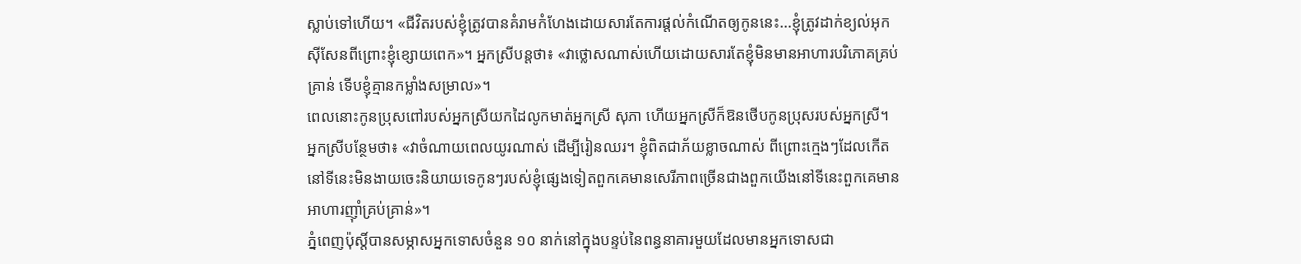ស្លាប់ទៅហើយ។ «ជីវិតរបស់ខ្ញុំត្រូវបានគំរាមកំហែងដោយសារតែការផ្តល់កំណើតឲ្យកូននេះ...ខ្ញុំត្រូវដាក់ខ្យល់អុកស៊ីសែនពីព្រោះខ្ញុំខ្សោយពេក»។ អ្នកស្រីបន្តថា៖ «វាថ្លោសណាស់ហើយដោយសារតែខ្ញុំមិនមានអាហារបរិភោគគ្រប់គ្រាន់ ទើបខ្ញុំគ្មានកម្លាំងសម្រាល»។
ពេលនោះកូនប្រុសពៅរបស់អ្នកស្រីយកដៃលូកមាត់អ្នកស្រី សុភា ហើយអ្នកស្រីក៏ឱនថើបកូនប្រុសរបស់អ្នកស្រី។
អ្នកស្រីបន្ថែមថា៖ «វាចំណាយពេលយូរណាស់ ដើម្បីរៀនឈរ។ ខ្ញុំពិតជាភ័យខ្លាចណាស់ ពីព្រោះក្មេងៗដែលកើតនៅទីនេះមិនងាយចេះនិយាយទេកូនៗរបស់ខ្ញុំផ្សេងទៀតពួកគេមានសេរីភាពច្រើនជាងពួកយើងនៅទីនេះពួកគេមានអាហារញ៉ាំគ្រប់គ្រាន់»។
ភ្នំពេញប៉ុស្តិ៍បានសម្ភាសអ្នកទោសចំនួន ១០ នាក់នៅក្នុងបន្ទប់នៃពន្ធនាគារមួយដែលមានអ្នកទោសជា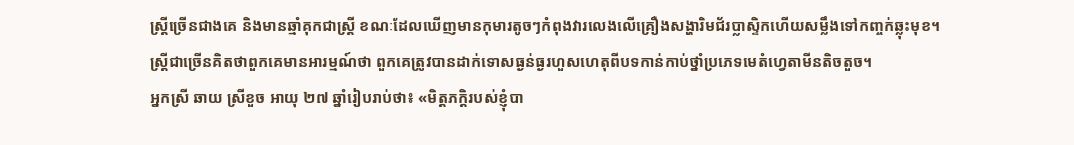ស្ត្រីច្រើនជាងគេ និងមានឆ្មាំគុកជាស្ត្រី ខណៈដែលឃើញមានកុមារតូចៗកំពុងវារលេងលើគ្រឿងសង្ហារិមជ័រប្លាស្ទិកហើយសម្លឹងទៅកញ្ចក់ឆ្លុះមុខ។
ស្ត្រីជាច្រើនគិតថាពួកគេមានអារម្មណ៍ថា ពួកគេត្រូវបានដាក់ទោសធ្ងន់ធ្ងរហួសហេតុពីបទកាន់កាប់ថ្នាំប្រភេទមេតំហ្វេតាមីនតិចតួច។
អ្នកស្រី ឆាយ ស្រីខួច អាយុ ២៧ ឆ្នាំរៀបរាប់ថា៖ «មិត្តភក្តិរបស់ខ្ញុំបា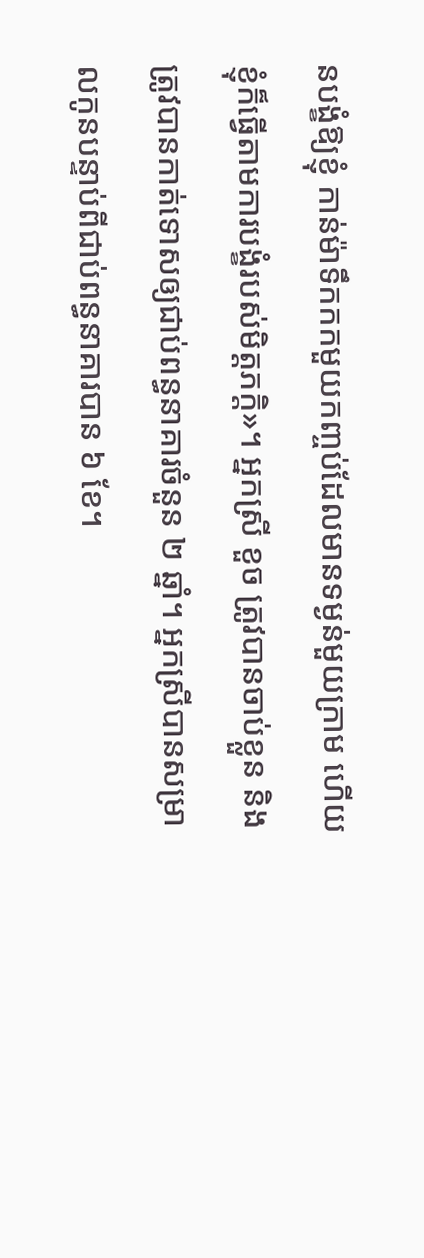នបង្ខំឱ្យខ្ញុំ កាន់ម៉ាទឹកកកមួយកញ្ចប់ដែលមានទម្ងន់មួយក្រាម ហើយខ្ញុំក៏ធ្វើតាមការបង្ខំរបស់មិត្តភក្តិ»។ អ្នកស្រី ខួច ត្រូវបានចាប់ខ្លួន និងត្រូវបានកាត់ទោសឲ្យជាប់ពន្ធនាគារចំនួន ២ ឆ្នាំ។ អ្នកស្រីបានសម្រាលកូនបន្ទាប់ពីជាប់ពន្ធនាគារបាន ៦ ខែ។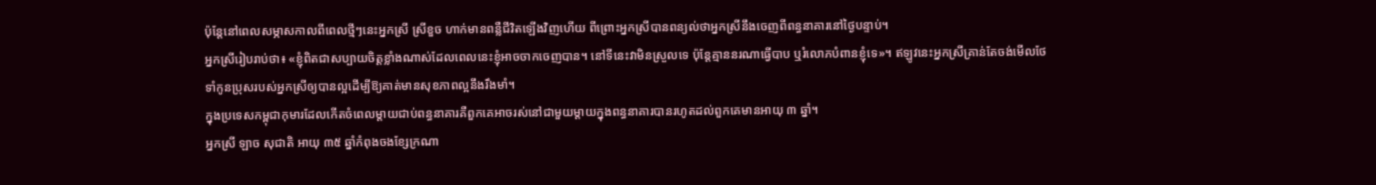ប៉ុន្តែនៅពេលសម្ភាសកាលពីពេលថ្មីៗនេះអ្នកស្រី ស្រីខួច ហាក់មានពន្លឺជីវិតឡើងវិញហើយ ពីព្រោះអ្នកស្រីបានពន្យល់ថាអ្នកស្រីនឹងចេញពីពន្ធនាគារនៅថ្ងៃបន្ទាប់។
អ្នកស្រីរៀបរាប់ថា៖ «ខ្ញុំពិតជាសប្បាយចិត្តខ្លាំងណាស់ដែលពេលនេះខ្ញុំអាចចាកចេញបាន។ នៅទីនេះវាមិនស្រួលទេ ប៉ុន្តែគ្មាននរណាធ្វើបាប ឬរំលោភបំពានខ្ញុំទេ»។ ឥឡូវនេះអ្នកស្រីគ្រាន់តែចង់មើលថែទាំកូនប្រុសរបស់អ្នកស្រីឲ្យបានល្អដើម្បីឱ្យគាត់មានសុខភាពល្អនឹងរឹងមាំ។
ក្នុងប្រទេសកម្ពុជាកុមារដែលកើតចំពេលម្តាយជាប់ពន្ធនាគារគឺពួកគេអាចរស់នៅជាមួយម្តាយក្នុងពន្ធនាគារបានរហូតដល់ពួកគេមានអាយុ ៣ ឆ្នាំ។
អ្នកស្រី ឡាច សុជាតិ អាយុ ៣៥ ឆ្នាំកំពុងចងខ្សែក្រណា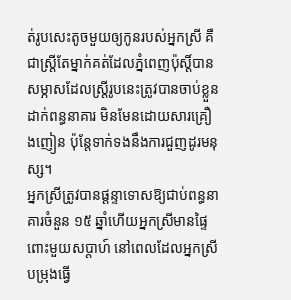ត់រូបសេះតូចមួយឲ្យកូនរបស់អ្នកស្រី គឺជាស្ត្រីតែម្នាក់គត់ដែលភ្នំពេញប៉ុស្តិ៍បានសម្ភាសដែលស្ត្រីរូបនេះត្រូវបានចាប់ខ្លួនដាក់ពន្ធនាគារ មិនមែនដោយសារគ្រឿងញៀន ប៉ុន្តែទាក់ទងនឹងការជួញដូរមនុស្ស។
អ្នកស្រីត្រូវបានផ្តន្ទាទោសឱ្យជាប់ពន្ធនាគារចំនួន ១៥ ឆ្នាំហើយអ្នកស្រីមានផ្ទៃពោះមួយសប្តាហ៍ នៅពេលដែលអ្នកស្រីបម្រុងធ្វើ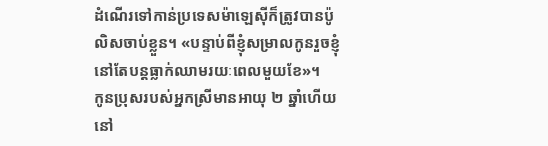ដំណើរទៅកាន់ប្រទេសម៉ាឡេស៊ីក៏ត្រូវបានប៉ូលិសចាប់ខ្លួន។ «បន្ទាប់ពីខ្ញុំសម្រាលកូនរួចខ្ញុំនៅតែបន្ដធ្លាក់ឈាមរយៈពេលមួយខែ»។
កូនប្រុសរបស់អ្នកស្រីមានអាយុ ២ ឆ្នាំហើយនៅ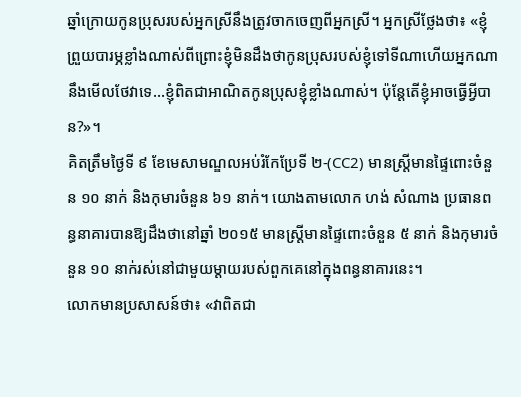ឆ្នាំក្រោយកូនប្រុសរបស់អ្នកស្រីនឹងត្រូវចាកចេញពីអ្នកស្រី។ អ្នកស្រីថ្លែងថា៖ «ខ្ញុំព្រួយបារម្ភខ្លាំងណាស់ពីព្រោះខ្ញុំមិនដឹងថាកូនប្រុសរបស់ខ្ញុំទៅទីណាហើយអ្នកណានឹងមើលថែវាទេ...ខ្ញុំពិតជាអាណិតកូនប្រុសខ្ញុំខ្លាំងណាស់។ ប៉ុន្តែតើខ្ញុំអាចធ្វើអ្វីបាន?»។
គិតត្រឹមថ្ងៃទី ៩ ខែមេសាមណ្ឌលអប់រំកែប្រែទី ២-(CC2) មានស្ត្រីមានផ្ទៃពោះចំនួន ១០ នាក់ និងកុមារចំនួន ៦១ នាក់។ យោងតាមលោក ហង់ សំណាង ប្រធានពន្ធនាគារបានឱ្យដឹងថានៅឆ្នាំ ២០១៥ មានស្ត្រីមានផ្ទៃពោះចំនួន ៥ នាក់ និងកុមារចំនួន ១០ នាក់រស់នៅជាមួយម្តាយរបស់ពួកគេនៅក្នុងពន្ធនាគារនេះ។
លោកមានប្រសាសន៍ថា៖ «វាពិតជា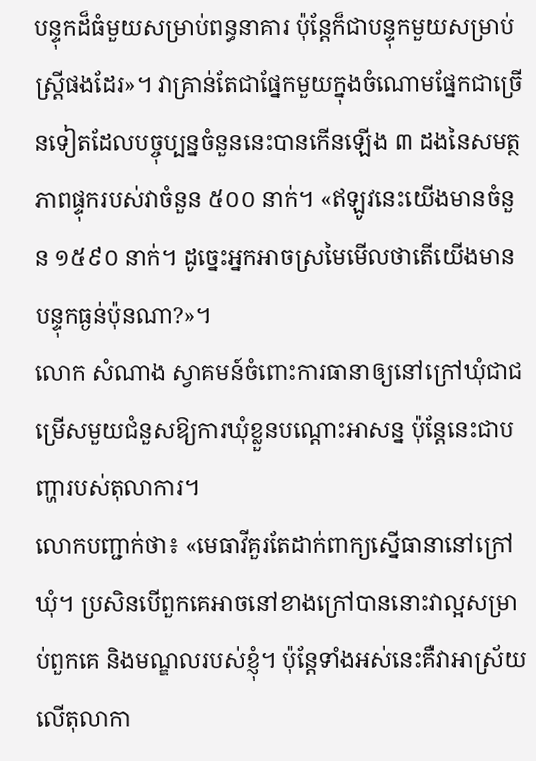បន្ទុកដ៏ធំមួយសម្រាប់ពន្ធនាគារ ប៉ុន្តែក៏ជាបន្ទុកមួយសម្រាប់ស្ត្រីផងដែរ»។ វាគ្រាន់តែជាផ្នែកមួយក្នុងចំណោមផ្នែកជាច្រើនទៀតដែលបច្ចុប្បន្នចំនួននេះបានកើនឡើង ៣ ដងនៃសមត្ថភាពផ្ទុករបស់វាចំនួន ៥០០ នាក់។ «ឥឡូវនេះយើងមានចំនួន ១៥៩០ នាក់។ ដូច្នេះអ្នកអាចស្រមៃមើលថាតើយើងមានបន្ទុកធ្ងន់ប៉ុនណា?»។
លោក សំណាង ស្វាគមន៍ចំពោះការធានាឲ្យនៅក្រៅឃុំជាជម្រើសមួយជំនួសឱ្យការឃុំខ្លួនបណ្តោះអាសន្ន ប៉ុន្តែនេះជាបញ្ហារបស់តុលាការ។
លោកបញ្ជាក់ថា៖ «មេធាវីគួរតែដាក់ពាក្យស្នើធានានៅក្រៅឃុំ។ ប្រសិនបើពួកគេអាចនៅខាងក្រៅបាននោះវាល្អសម្រាប់ពួកគេ និងមណ្ឌលរបស់ខ្ញុំ។ ប៉ុន្តែទាំងអស់នេះគឺវាអាស្រ័យលើតុលាកា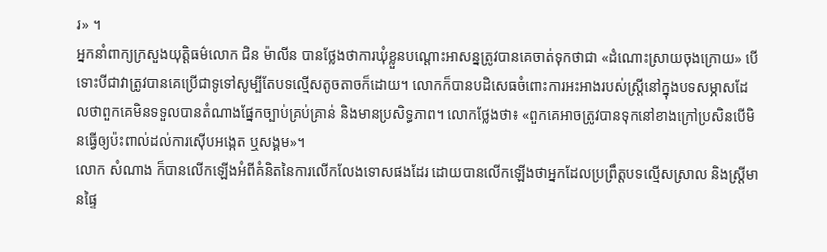រ» ។
អ្នកនាំពាក្យក្រសួងយុតិ្តធម៌លោក ជិន ម៉ាលីន បានថ្លែងថាការឃុំខ្លួនបណ្តោះអាសន្នត្រូវបានគេចាត់ទុកថាជា «ដំណោះស្រាយចុងក្រោយ» បើទោះបីជាវាត្រូវបានគេប្រើជាទូទៅសូម្បីតែបទល្មើសតូចតាចក៏ដោយ។ លោកក៏បានបដិសេធចំពោះការអះអាងរបស់ស្ត្រីនៅក្នុងបទសម្ភាសដែលថាពួកគេមិនទទួលបានតំណាងផ្នែកច្បាប់គ្រប់គ្រាន់ និងមានប្រសិទ្ធភាព។ លោកថ្លែងថា៖ «ពួកគេអាចត្រូវបានទុកនៅខាងក្រៅប្រសិនបើមិនធ្វើឲ្យប៉ះពាល់ដល់ការស៊ើបអង្កេត ឬសង្គម»។
លោក សំណាង ក៏បានលើកឡើងអំពីគំនិតនៃការលើកលែងទោសផងដែរ ដោយបានលើកឡើងថាអ្នកដែលប្រព្រឹត្តបទល្មើសស្រាល និងស្ត្រីមានផ្ទៃ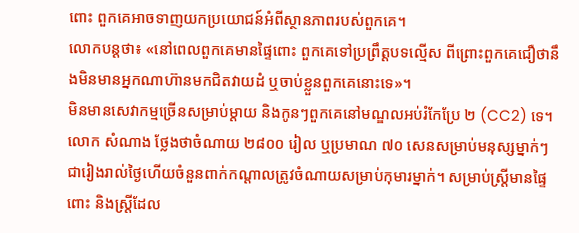ពោះ ពួកគេអាចទាញយកប្រយោជន៍អំពីស្ថានភាពរបស់ពួកគេ។
លោកបន្តថា៖ «នៅពេលពួកគេមានផ្ទៃពោះ ពួកគេទៅប្រព្រឹត្តបទល្មើស ពីព្រោះពួកគេជឿថានឹងមិនមានអ្នកណាហ៊ានមកជិតវាយដំ ឬចាប់ខ្លួនពួកគេនោះទេ»។
មិនមានសេវាកម្មច្រើនសម្រាប់ម្តាយ និងកូនៗពួកគេនៅមណ្ឌលអប់រំកែប្រែ ២ (CC2) ទេ។
លោក សំណាង ថ្លែងថាចំណាយ ២៨០០ រៀល ឬប្រមាណ ៧០ សេនសម្រាប់មនុស្សម្នាក់ៗជារៀងរាល់ថ្ងៃហើយចំនួនពាក់កណ្តាលត្រូវចំណាយសម្រាប់កុមារម្នាក់។ សម្រាប់ស្ត្រីមានផ្ទៃពោះ និងស្ត្រីដែល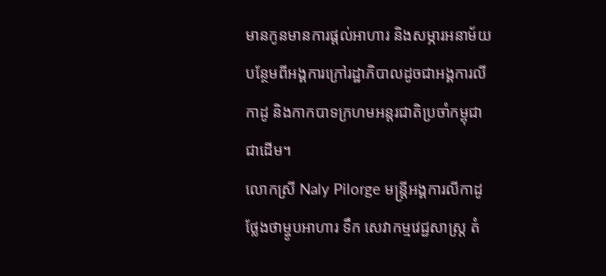មានកូនមានការផ្តល់អាហារ និងសម្ភារអនាម័យបន្ថែមពីអង្គការក្រៅរដ្ឋាភិបាលដូចជាអង្គការលីកាដូ និងកាកបាទក្រហមអន្តរជាតិប្រចាំកម្ពុជាជាដើម។
លោកស្រី Naly Pilorge មន្ត្រីអង្គការលីកាដូថ្លែងថាម្ហូបអាហារ ទឹក សេវាកម្មវេជ្ជសាស្ត្រ តំ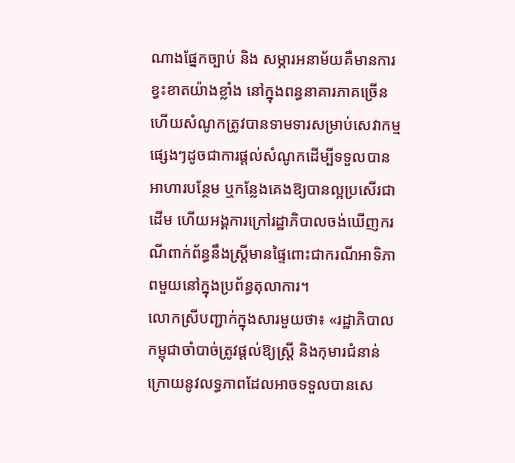ណាងផ្នែកច្បាប់ និង សម្ភារអនាម័យគឺមានការខ្វះខាតយ៉ាងខ្លាំង នៅក្នុងពន្ធនាគារភាគច្រើនហើយសំណូកត្រូវបានទាមទារសម្រាប់សេវាកម្មផ្សេងៗដូចជាការផ្តល់សំណូកដើម្បីទទួលបានអាហារបន្ថែម ឬកន្លែងគេងឱ្យបានល្អប្រសើរជាដើម ហើយអង្គការក្រៅរដ្ឋាភិបាលចង់ឃើញករណីពាក់ព័ន្ធនឹងស្ត្រីមានផ្ទៃពោះជាករណីអាទិភាពមួយនៅក្នុងប្រព័ន្ធតុលាការ។
លោកស្រីបញ្ជាក់ក្នុងសារមួយថា៖ «រដ្ឋាភិបាលកម្ពុជាចាំបាច់ត្រូវផ្តល់ឱ្យស្ត្រី និងកុមារជំនាន់ក្រោយនូវលទ្ធភាពដែលអាចទទួលបានសេ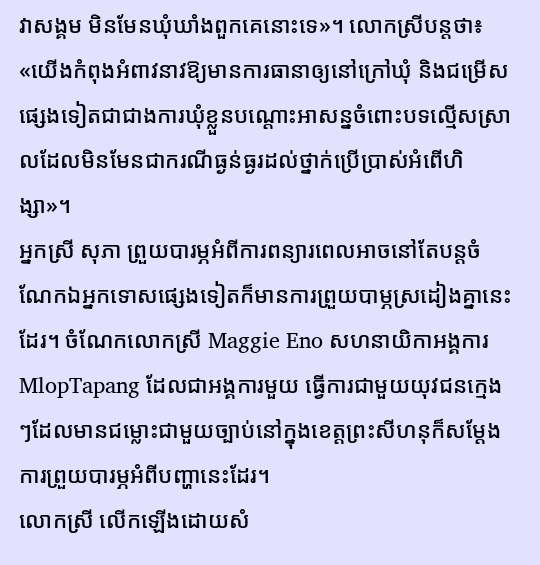វាសង្គម មិនមែនឃុំឃាំងពួកគេនោះទេ»។ លោកស្រីបន្តថា៖ «យើងកំពុងអំពាវនាវឱ្យមានការធានាឲ្យនៅក្រៅឃុំ និងជម្រើសផ្សេងទៀតជាជាងការឃុំខ្លួនបណ្តោះអាសន្នចំពោះបទល្មើសស្រាលដែលមិនមែនជាករណីធ្ងន់ធ្ងរដល់ថ្នាក់ប្រើប្រាស់អំពើហិង្សា»។
អ្នកស្រី សុភា ព្រួយបារម្ភអំពីការពន្យារពេលអាចនៅតែបន្តចំណែកឯអ្នកទោសផ្សេងទៀតក៏មានការព្រួយបាម្ភស្រដៀងគ្នានេះដែរ។ ចំណែកលោកស្រី Maggie Eno សហនាយិកាអង្គការ MlopTapang ដែលជាអង្គការមួយ ធ្វើការជាមួយយុវជនក្មេងៗដែលមានជម្លោះជាមួយច្បាប់នៅក្នុងខេត្តព្រះសីហនុក៏សម្តែងការព្រួយបារម្ភអំពីបញ្ហានេះដែរ។
លោកស្រី លើកឡើងដោយសំ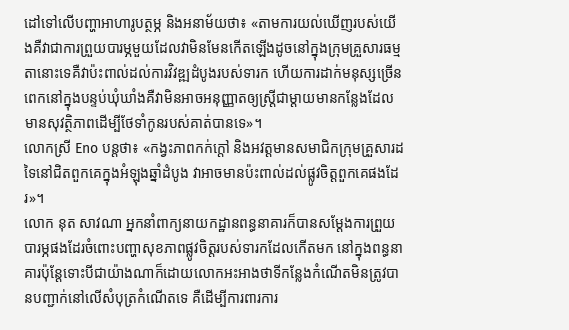ដៅទៅលើបញ្ហាអាហារូបត្ថម្ភ និងអនាម័យថា៖ «តាមការយល់ឃើញរបស់យើងគឺវាជាការព្រួយបារម្ភមួយដែលវាមិនមែនកើតឡើងដូចនៅក្នុងក្រុមគ្រួសារធម្មតានោះទេគឺវាប៉ះពាល់ដល់ការវិវឌ្ឍដំបូងរបស់ទារក ហើយការដាក់មនុស្សច្រើនពេកនៅក្នុងបន្ទប់ឃុំឃាំងគឺវាមិនអាចអនុញ្ញាតឲ្យស្ត្រីជាម្តាយមានកន្លែងដែលមានសុវត្ថិភាពដើម្បីថែទាំកូនរបស់គាត់បានទេ»។
លោកស្រី Eno បន្តថា៖ «កង្វះភាពកក់ក្តៅ និងអវត្តមានសមាជិកក្រុមគ្រួសារដទៃនៅជិតពួកគេក្នុងអំឡុងឆ្នាំដំបូង វាអាចមានប៉ះពាល់ដល់ផ្លូវចិត្តពួកគេផងដែរ»។
លោក នុត សាវណា អ្នកនាំពាក្យនាយកដ្ឋានពន្ធនាគារក៏បានសម្តែងការព្រួយបារម្ភផងដែរចំពោះបញ្ហាសុខភាពផ្លូវចិត្តរបស់ទារកដែលកើតមក នៅក្នុងពន្ធនាគារប៉ុន្តែទោះបីជាយ៉ាងណាក៏ដោយលោកអះអាងថាទីកន្លែងកំណើតមិនត្រូវបានបញ្ជាក់នៅលើសំបុត្រកំណើតទេ គឺដើម្បីការពារការ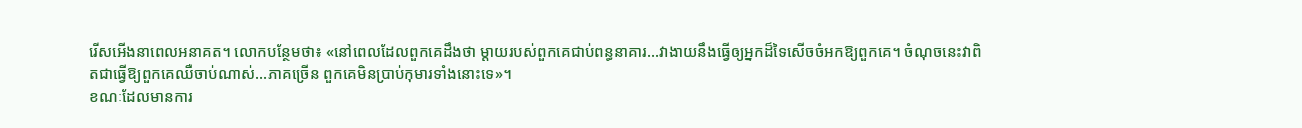រើសអើងនាពេលអនាគត។ លោកបន្ថែមថា៖ «នៅពេលដែលពួកគេដឹងថា ម្តាយរបស់ពួកគេជាប់ពន្ធនាគារ...វាងាយនឹងធ្វើឲ្យអ្នកដ៏ទៃសើចចំអកឱ្យពួកគេ។ ចំណុចនេះវាពិតជាធ្វើឱ្យពួកគេឈឺចាប់ណាស់...ភាគច្រើន ពួកគេមិនប្រាប់កុមារទាំងនោះទេ»។
ខណៈដែលមានការ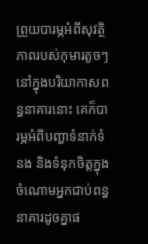ព្រួយបារម្ភអំពីសុវត្ថិភាពរបស់កុមារតូចៗនៅក្នុងបរិយាកាសពន្ធនាគារនោះ គេក៏បារម្ភអំពីបញ្ហាទំនាក់ទំនង និងទំនុកចិត្តក្នុងចំណោមអ្នកជាប់ពន្ធនាគារដូចគ្នាផ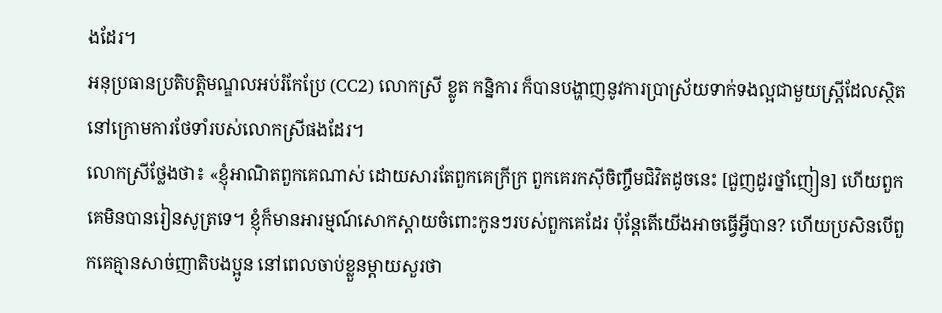ងដែរ។
អនុប្រធានប្រតិបត្តិមណ្ឌលអប់រំកែប្រែ (CC2) លោកស្រី ខ្លូត កន្និការ ក៏បានបង្ហាញនូវការប្រាស្រ័យទាក់ទងល្អជាមួយស្ត្រីដែលស្ថិតនៅក្រោមការថែទាំរបស់លោកស្រីផងដែរ។
លោកស្រីថ្លែងថា៖ «ខ្ញុំអាណិតពួកគេណាស់ ដោយសារតែពួកគេក្រីក្រ ពួកគេរកស៊ីចិញ្ចឹមជិវិតដូចនេះ [ជួញដូរថ្នាំញៀន] ហើយពួកគេមិនបានរៀនសូត្រទេ។ ខ្ញុំក៏មានអារម្មណ៍សោកស្តាយចំពោះកូនៗរបស់ពួកគេដែរ ប៉ុន្តែតើយើងអាចធ្វើអ្វីបាន? ហើយប្រសិនបើពួកគេគ្មានសាច់ញាតិបងប្អូន នៅពេលចាប់ខ្លួនម្ដាយសួរថា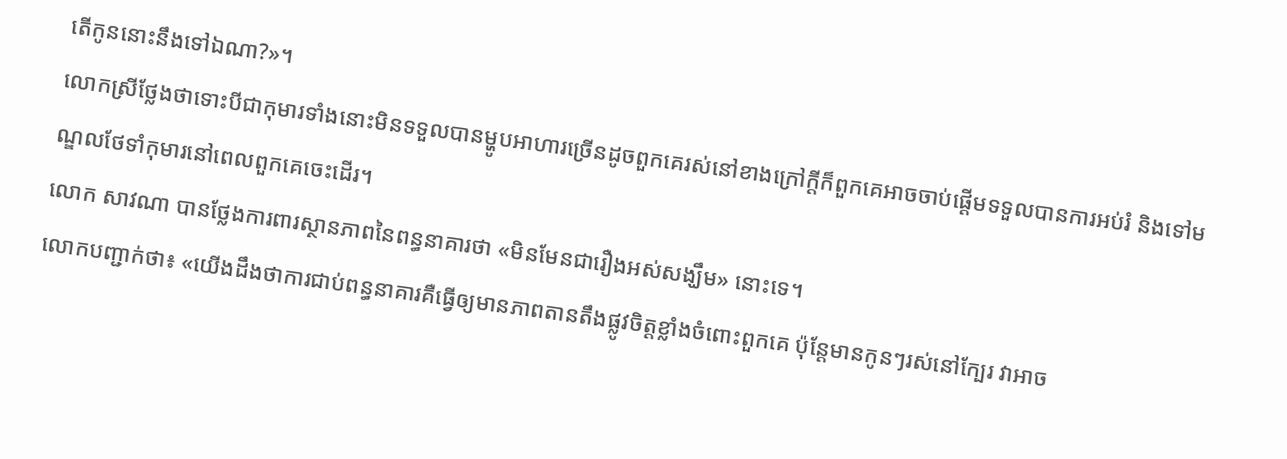តើកូននោះនឹងទៅឯណា?»។
លោកស្រីថ្លែងថាទោះបីជាកុមារទាំងនោះមិនទទួលបានម្ហូបអាហារច្រើនដូចពួកគេរស់នៅខាងក្រៅក្តីក៏ពួកគេអាចចាប់ផ្តើមទទួលបានការអប់រំ និងទៅមណ្ឌលថែទាំកុមារនៅពេលពួកគេចេះដើរ។
លោក សាវណា បានថ្លែងការពារស្ថានភាពនៃពន្ធនាគារថា «មិនមែនជារឿងអស់សង្ឃឹម» នោះទេ។
លោកបញ្ជាក់ថា៖ «យើងដឹងថាការជាប់ពន្ធនាគារគឺធ្វើឲ្យមានភាពតានតឹងផ្លូវចិត្តខ្លាំងចំពោះពួកគេ ប៉ុន្តែមានកូនៗរស់នៅក្បែរ វាអាច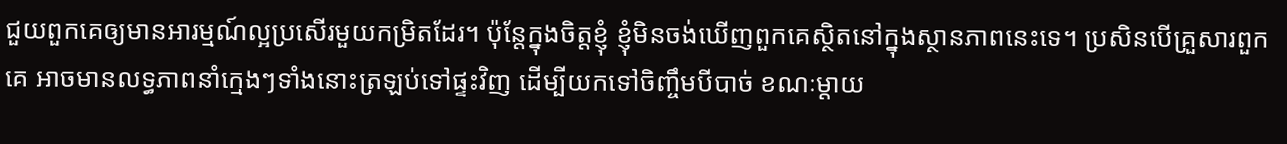ជួយពួកគេឲ្យមានអារម្មណ៍ល្អប្រសើរមួយកម្រិតដែរ។ ប៉ុន្តែក្នុងចិត្តខ្ញុំ ខ្ញុំមិនចង់ឃើញពួកគេស្ថិតនៅក្នុងស្ថានភាពនេះទេ។ ប្រសិនបើគ្រួសារពួកគេ អាចមានលទ្ធភាពនាំក្មេងៗទាំងនោះត្រឡប់ទៅផ្ទះវិញ ដើម្បីយកទៅចិញ្ចឹមបីបាច់ ខណៈម្តាយ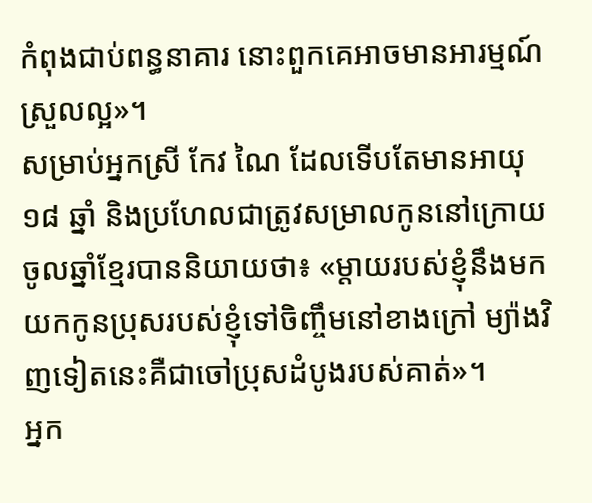កំពុងជាប់ពន្ធនាគារ នោះពួកគេអាចមានអារម្មណ៍ស្រួលល្អ»។
សម្រាប់អ្នកស្រី កែវ ណៃ ដែលទើបតែមានអាយុ ១៨ ឆ្នាំ និងប្រហែលជាត្រូវសម្រាលកូននៅក្រោយចូលឆ្នាំខ្មែរបាននិយាយថា៖ «ម្តាយរបស់ខ្ញុំនឹងមកយកកូនប្រុសរបស់ខ្ញុំទៅចិញ្ចឹមនៅខាងក្រៅ ម្យ៉ាងវិញទៀតនេះគឺជាចៅប្រុសដំបូងរបស់គាត់»។
អ្នក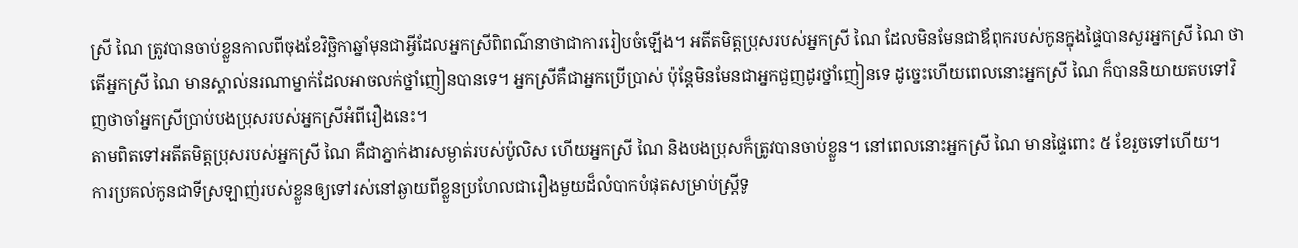ស្រី ណៃ ត្រូវបានចាប់ខ្លួនកាលពីចុងខែវិច្ឆិកាឆ្នាំមុនជាអ្វីដែលអ្នកស្រីពិពណ៌នាថាជាការរៀបចំឡើង។ អតីតមិត្តប្រុសរបស់អ្នកស្រី ណៃ ដែលមិនមែនជាឪពុករបស់កូនក្នុងផ្ទៃបានសួរអ្នកស្រី ណៃ ថា តើអ្នកស្រី ណៃ មានស្គាល់នរណាម្នាក់ដែលអាចលក់ថ្នាំញៀនបានទេ។ អ្នកស្រីគឺជាអ្នកប្រើប្រាស់ ប៉ុន្តែមិនមែនជាអ្នកជួញដូរថ្នាំញៀនទេ ដូច្នេះហើយពេលនោះអ្នកស្រី ណៃ ក៏បាននិយាយតបទៅវិញថាចាំអ្នកស្រីប្រាប់បងប្រុសរបស់អ្នកស្រីអំពីរឿងនេះ។
តាមពិតទៅអតីតមិត្តប្រុសរបស់អ្នកស្រី ណៃ គឺជាភ្នាក់ងារសម្ងាត់របស់ប៉ូលិស ហើយអ្នកស្រី ណៃ និងបងប្រុសក៏ត្រូវបានចាប់ខ្លួន។ នៅពេលនោះអ្នកស្រី ណៃ មានផ្ទៃពោះ ៥ ខែរួចទៅហើយ។
ការប្រគល់កូនជាទីស្រឡាញ់របស់ខ្លួនឲ្យទៅរស់នៅឆ្ងាយពីខ្លួនប្រហែលជារឿងមួយដ៏លំបាកបំផុតសម្រាប់ស្ត្រីទូ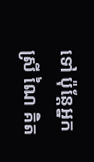ទៅ ប៉ុន្តែអ្នកស្រី ណៃ គិត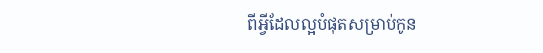ពីអ្វីដែលល្អបំផុតសម្រាប់កូន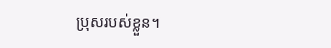ប្រុសរបស់ខ្លួន។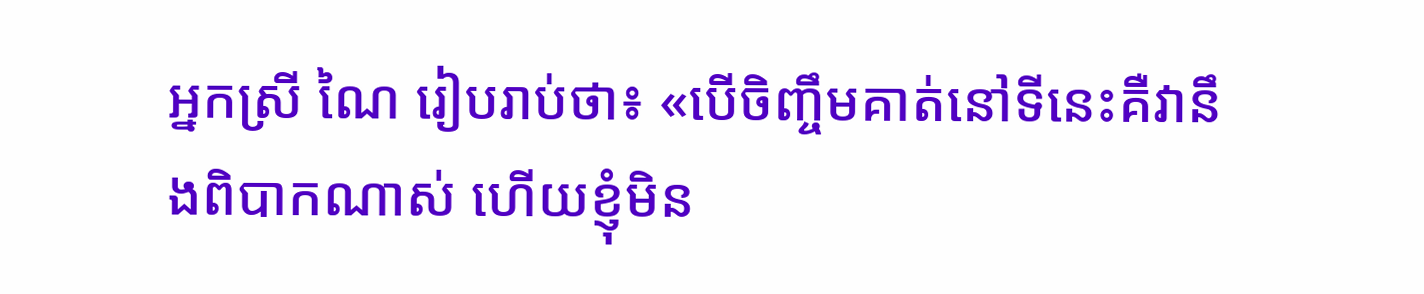អ្នកស្រី ណៃ រៀបរាប់ថា៖ «បើចិញ្ចឹមគាត់នៅទីនេះគឺវានឹងពិបាកណាស់ ហើយខ្ញុំមិន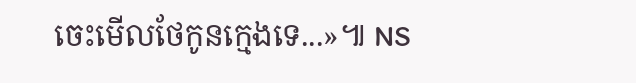ចេះមើលថែកូនក្មេងទេ...»៕ NS